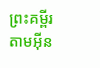ព្រះគម្ពីរតាមអ៊ីន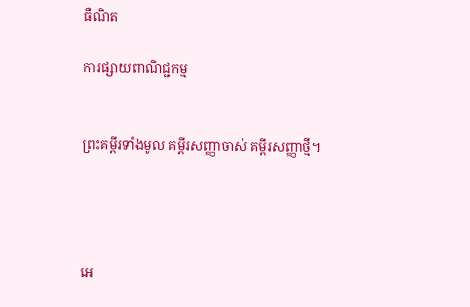ធឺណិត

ការផ្សាយពាណិជ្ជកម្ម


ព្រះគម្ពីរទាំងមូល គម្ពីរសញ្ញាចាស់ គម្ពីរសញ្ញាថ្មី។




អេ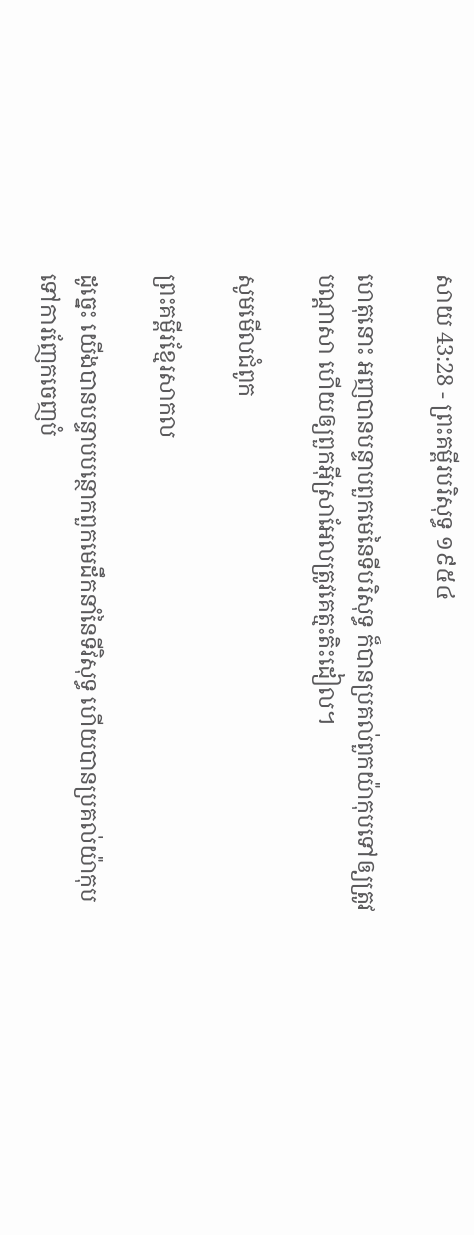សាយ 43:28 - ព្រះគម្ពីរបរិសុទ្ធ ១៩៥៤

ហេតុនោះ អញបានបន្ទាបពួកមេនៃទីបរិសុទ្ធ ក៏បានប្រគល់ពួកយ៉ាកុបទៅឲ្យត្រូវបណ្តាសា ហើយឲ្យពួកអ៊ីស្រាអែលត្រូវគេត្មះ‌តិះដៀល។

សូមមើលជំពូក

ព្រះគម្ពីរខ្មែរសាកល

ដូច្នេះ យើងបានបន្ទាបបន្ថោកពួកមេដឹកនាំនៃទីវិសុទ្ធ ហើយបានប្រគល់យ៉ាកុបទៅការញែកចេញបំ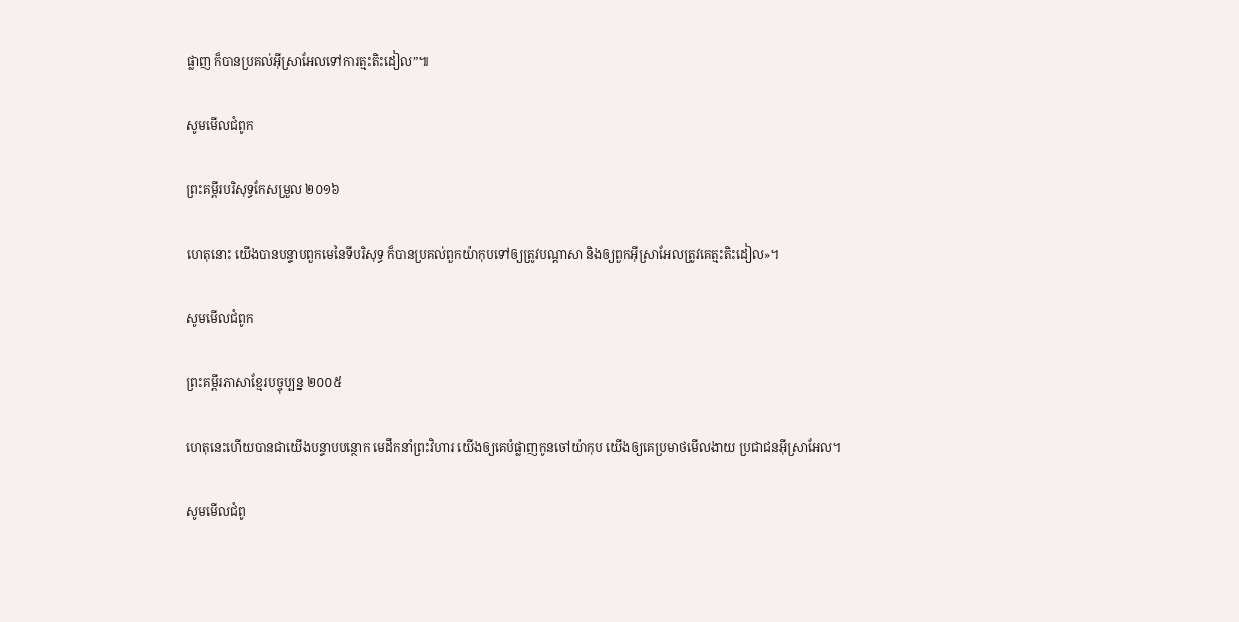ផ្លាញ ក៏បានប្រគល់អ៊ីស្រាអែលទៅការត្មះតិះដៀល”៕

សូមមើលជំពូក

ព្រះគម្ពីរបរិសុទ្ធកែសម្រួល ២០១៦

ហេតុនោះ យើងបានបន្ទាបពួកមេនៃទីបរិសុទ្ធ ក៏បានប្រគល់ពួកយ៉ាកុបទៅឲ្យត្រូវបណ្ដាសា និងឲ្យពួកអ៊ីស្រា‌អែលត្រូវគេត្មះ‌តិះ‌ដៀល»។

សូមមើលជំពូក

ព្រះគម្ពីរភាសាខ្មែរបច្ចុប្បន្ន ២០០៥

ហេតុនេះហើយបានជាយើងបន្ទាប‌បន្ថោក មេដឹកនាំព្រះ‌វិហារ យើងឲ្យគេបំផ្លាញកូនចៅយ៉ាកុប យើងឲ្យគេប្រមាថមើល‌ងាយ ប្រជា‌ជនអ៊ីស្រា‌អែល។

សូមមើលជំពូ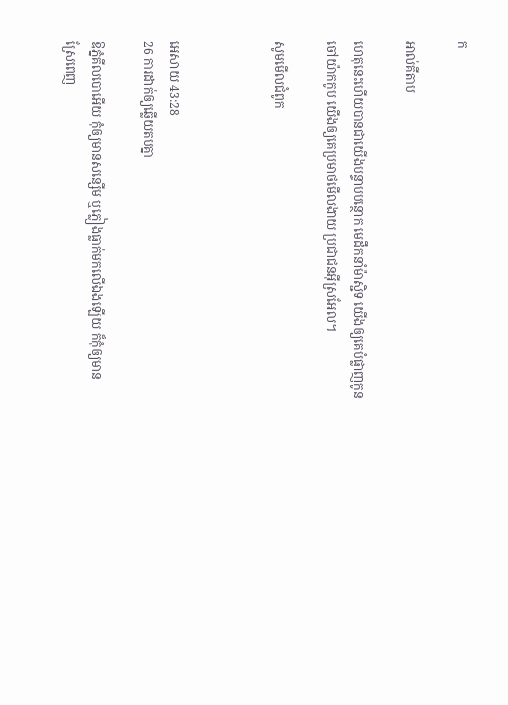ក

អាល់គីតាប

ហេតុនេះហើយបានជាយើងបន្ទាប‌បន្ថោក មេដឹកនាំម៉ាស្ជិទ យើងឲ្យគេបំផ្លាញកូនចៅយ៉ាកកូប យើងឲ្យគេប្រមាថមើល‌ងាយ ប្រជា‌ជនអ៊ីស្រ‌អែល។

សូមមើលជំពូក



អេសាយ 43:28
26 ការដាក់ឲ្យឆ្លើយតបគ្នា

ឱភ្នំគីលបោអើយ កុំឲ្យមានសន្សើម ឬភ្លៀងធ្លាក់មកលើឯងឡើយ ក៏កុំឲ្យមានស្រែពេញ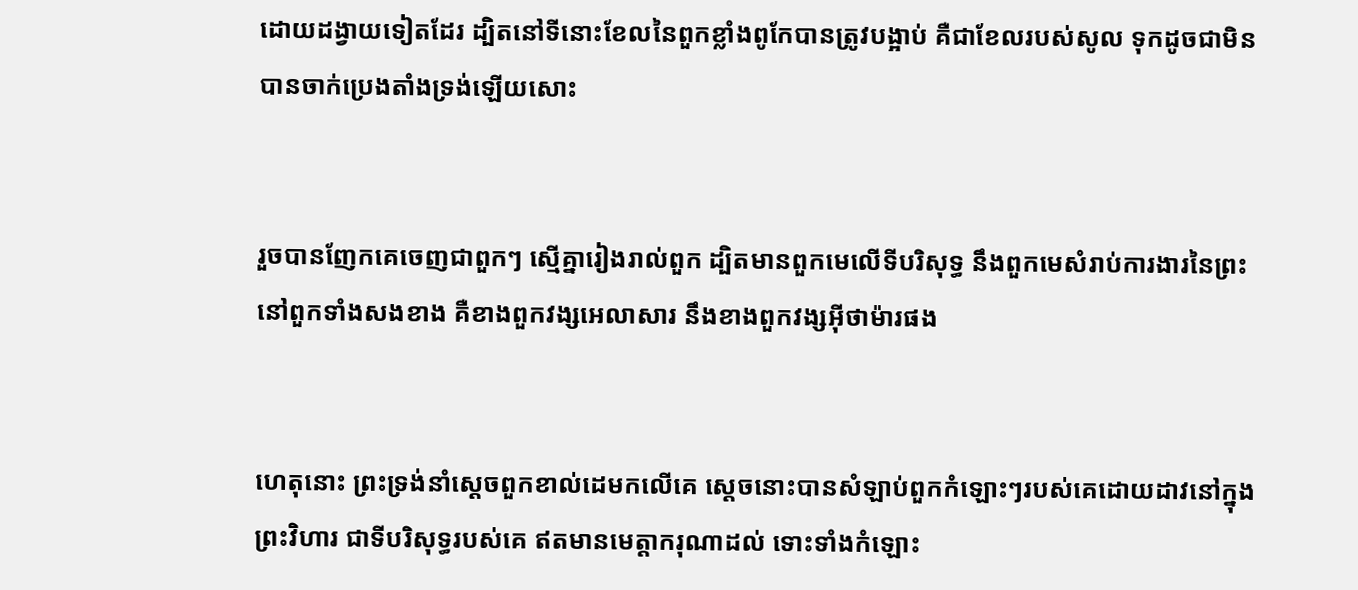ដោយដង្វាយទៀតដែរ ដ្បិតនៅទីនោះខែលនៃពួកខ្លាំងពូកែបានត្រូវបង្អាប់ គឺជាខែលរបស់សូល ទុកដូចជាមិនបានចាក់ប្រេងតាំងទ្រង់ឡើយសោះ


រួចបានញែកគេចេញជាពួកៗ ស្មើគ្នារៀងរាល់ពួក ដ្បិតមានពួកមេលើទីបរិសុទ្ធ នឹងពួកមេសំរាប់ការ‌ងារនៃព្រះ នៅពួកទាំងសងខាង គឺខាងពួកវង្សអេលាសារ នឹងខាងពួកវង្សអ៊ីថាម៉ារផង


ហេតុនោះ ព្រះ‌ទ្រង់នាំស្តេចពួកខាល់ដេមកលើគេ ស្តេចនោះបានសំឡាប់ពួកកំឡោះៗរបស់គេដោយដាវនៅក្នុងព្រះ‌វិហារ ជាទីបរិសុទ្ធរបស់គេ ឥតមានមេត្តា‌ករុណាដល់ ទោះទាំងកំឡោះ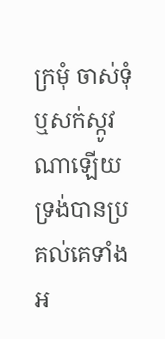ក្រមុំ ចាស់‌ទុំ ឬសក់ស្កូវណាឡើយ ទ្រង់បានប្រគល់គេទាំងអ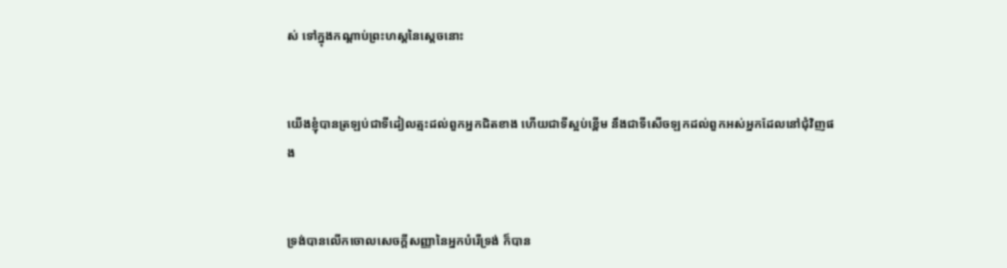ស់ ទៅក្នុងកណ្តាប់ព្រះ‌ហស្តនៃស្តេចនោះ


យើងខ្ញុំបានត្រឡប់ជាទីដៀល‌ត្មះដល់ពួកអ្នកជិតខាង ហើយជាទីស្អប់ខ្ពើម នឹងជាទីសើចឡកដល់ពួកអស់អ្នកដែលនៅជុំវិញផង


ទ្រង់បានលើកចោលសេចក្ដីសញ្ញានៃអ្នកបំរើទ្រង់ ក៏បាន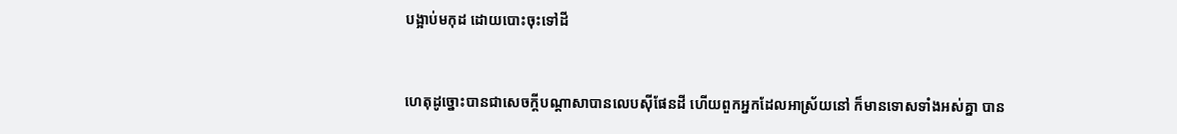បង្អាប់មកុដ ដោយបោះចុះទៅដី


ហេតុដូច្នោះបានជាសេចក្ដីបណ្តាសាបានលេបស៊ីផែនដី ហើយពួកអ្នកដែលអាស្រ័យនៅ ក៏មានទោសទាំងអស់គ្នា បាន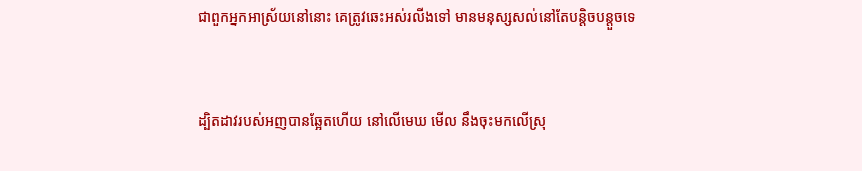ជាពួកអ្នកអាស្រ័យនៅនោះ គេត្រូវឆេះអស់រលីងទៅ មានមនុស្សសល់នៅតែបន្តិច‌បន្តួចទេ


ដ្បិតដាវរបស់អញបានឆ្អែតហើយ នៅលើមេឃ មើល នឹងចុះមកលើស្រុ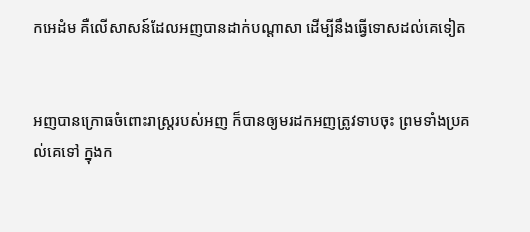កអេដំម គឺលើសាសន៍ដែលអញបានដាក់បណ្តាសា ដើម្បីនឹងធ្វើទោសដល់គេទៀត


អញបានក្រោធចំពោះរាស្ត្ររបស់អញ ក៏បានឲ្យមរដកអញត្រូវទាបចុះ ព្រមទាំងប្រគល់គេទៅ ក្នុងក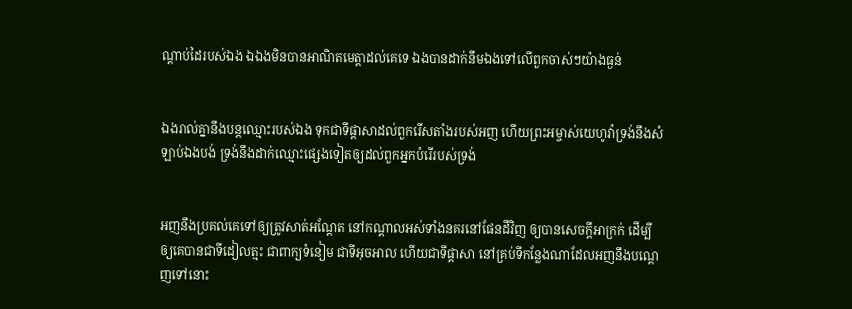ណ្តាប់ដៃរបស់ឯង ឯឯងមិនបានអាណិតមេត្តាដល់គេទេ ឯងបានដាក់នឹមឯងទៅលើពួកចាស់ៗយ៉ាងធ្ងន់


ឯងរាល់គ្នានឹងបន្តឈ្មោះរបស់ឯង ទុកជាទីផ្តាសាដល់ពួករើសតាំងរបស់អញ ហើយព្រះ‌អម្ចាស់យេហូវ៉ាទ្រង់នឹងសំឡាប់ឯងបង់ ទ្រង់នឹងដាក់ឈ្មោះផ្សេងទៀតឲ្យដល់ពួកអ្នកបំរើរបស់ទ្រង់


អញនឹងប្រគល់គេទៅឲ្យត្រូវសាត់អណ្តែត នៅកណ្តាលអស់ទាំងនគរនៅផែនដីវិញ ឲ្យបានសេចក្ដីអាក្រក់ ដើម្បីឲ្យគេបានជាទីដៀល‌ត្មះ ជាពាក្យទំនៀម ជាទីអុច‌អាល ហើយជាទីផ្តាសា នៅគ្រប់ទីកន្លែងណាដែលអញនឹងបណ្តេញទៅនោះ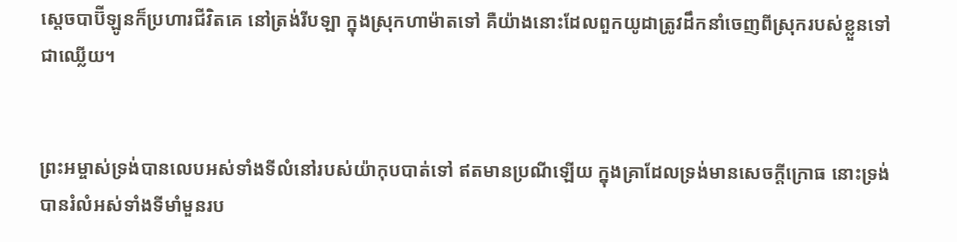ស្តេចបាប៊ីឡូនក៏ប្រហារជីវិតគេ នៅត្រង់រីបឡា ក្នុងស្រុកហាម៉ាតទៅ គឺយ៉ាងនោះដែលពួកយូដាត្រូវដឹក‌នាំចេញពីស្រុករបស់ខ្លួនទៅជាឈ្លើយ។


ព្រះ‌អម្ចាស់ទ្រង់បានលេបអស់ទាំងទីលំនៅរបស់យ៉ាកុបបាត់ទៅ ឥតមានប្រណីឡើយ ក្នុងគ្រាដែលទ្រង់មានសេចក្ដីក្រោធ នោះទ្រង់បានរំលំអស់ទាំងទីមាំ‌មួនរប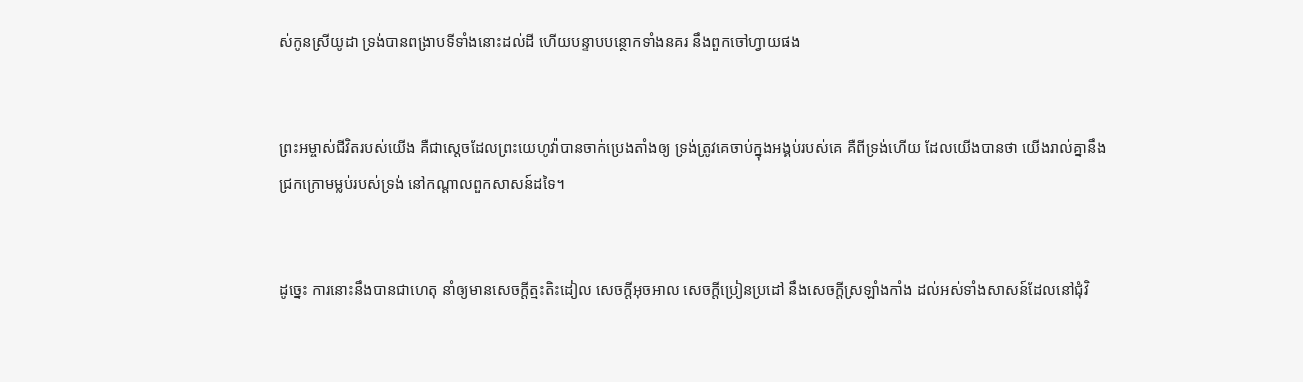ស់កូនស្រីយូដា ទ្រង់បានពង្រាបទីទាំងនោះដល់ដី ហើយបន្ទាប‌បន្ថោកទាំងនគរ នឹងពួកចៅហ្វាយផង


ព្រះ‌អម្ចាស់ជីវិតរបស់យើង គឺជាស្តេចដែលព្រះ‌យេហូវ៉ាបានចាក់ប្រេងតាំងឲ្យ ទ្រង់ត្រូវគេចាប់ក្នុងអង្គប់របស់គេ គឺពីទ្រង់ហើយ ដែលយើងបានថា យើងរាល់គ្នានឹងជ្រកក្រោមម្លប់របស់ទ្រង់ នៅកណ្តាលពួកសាសន៍ដទៃ។


ដូច្នេះ ការនោះនឹងបានជាហេតុ នាំឲ្យមានសេចក្ដីត្មះ‌តិះដៀល សេចក្ដីអុច‌អាល សេចក្ដីប្រៀន‌ប្រដៅ នឹងសេចក្ដីស្រឡាំង‌កាំង ដល់អស់ទាំងសាសន៍ដែលនៅជុំវិ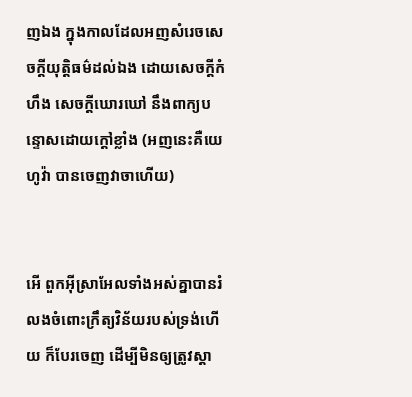ញឯង ក្នុងកាលដែលអញសំរេចសេចក្ដីយុត្តិ‌ធម៌ដល់ឯង ដោយសេចក្ដីកំហឹង សេចក្ដីឃោរ‌ឃៅ នឹងពាក្យបន្ទោសដោយក្តៅខ្លាំង (អញនេះគឺយេហូវ៉ា បានចេញវាចាហើយ)


អើ ពួកអ៊ីស្រាអែលទាំងអស់គ្នាបានរំលងចំពោះក្រឹត្យ‌វិន័យរបស់ទ្រង់ហើយ ក៏បែរចេញ ដើម្បីមិនឲ្យត្រូវស្តា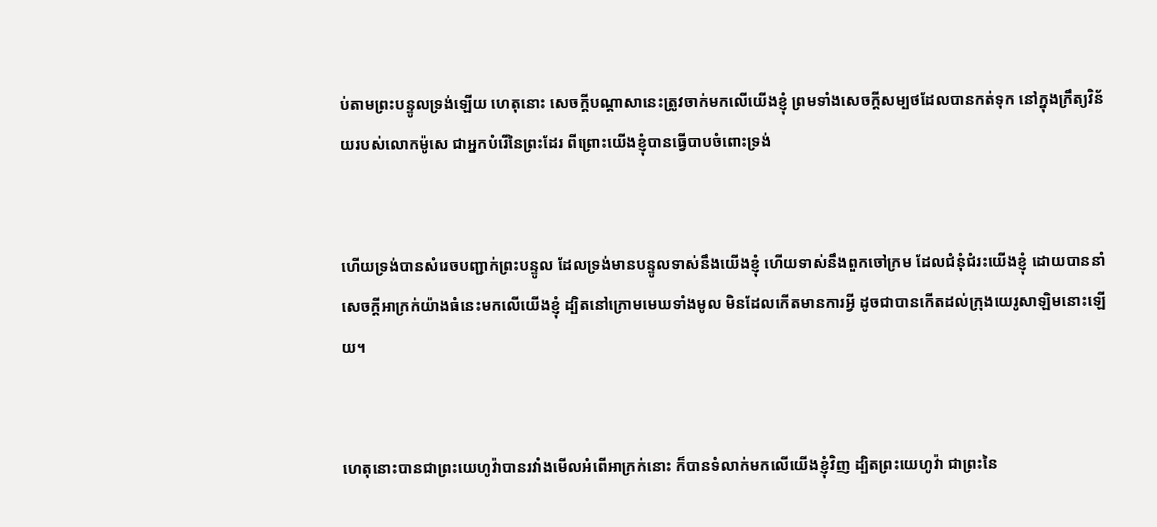ប់តាមព្រះ‌បន្ទូលទ្រង់ឡើយ ហេតុនោះ សេចក្ដីបណ្តាសានេះត្រូវចាក់មកលើយើងខ្ញុំ ព្រមទាំងសេចក្ដីសម្បថដែលបានកត់ទុក នៅក្នុងក្រឹត្យ‌វិន័យរបស់លោកម៉ូសេ ជាអ្នកបំរើនៃព្រះដែរ ពីព្រោះយើងខ្ញុំបានធ្វើបាបចំពោះទ្រង់


ហើយទ្រង់បានសំរេចបញ្ជាក់ព្រះ‌បន្ទូល ដែលទ្រង់មានបន្ទូលទាស់នឹងយើងខ្ញុំ ហើយទាស់នឹងពួកចៅ‌ក្រម ដែលជំនុំ‌ជំរះយើងខ្ញុំ ដោយបាននាំសេចក្ដីអាក្រក់យ៉ាងធំនេះមកលើយើងខ្ញុំ ដ្បិតនៅក្រោមមេឃទាំងមូល មិនដែលកើតមានការអ្វី ដូចជាបានកើតដល់ក្រុងយេរូ‌សាឡិមនោះឡើយ។


ហេតុនោះបានជាព្រះ‌យេហូវ៉ាបានរវាំងមើលអំពើអាក្រក់នោះ ក៏បានទំលាក់មកលើយើងខ្ញុំវិញ ដ្បិតព្រះ‌យេហូវ៉ា ជាព្រះនៃ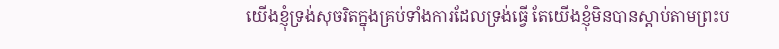យើងខ្ញុំទ្រង់សុចរិតក្នុងគ្រប់ទាំងការដែលទ្រង់ធ្វើ តែយើងខ្ញុំមិនបានស្តាប់តាមព្រះ‌ប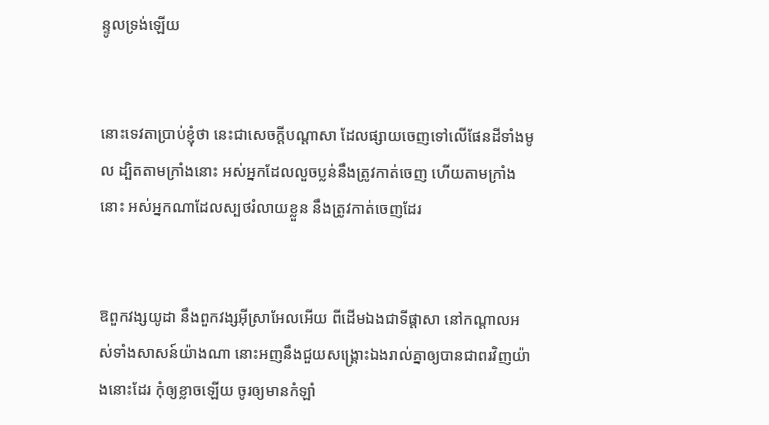ន្ទូលទ្រង់ឡើយ


នោះទេវតាប្រាប់ខ្ញុំថា នេះជាសេចក្ដីបណ្តាសា ដែលផ្សាយចេញទៅលើផែនដីទាំងមូល ដ្បិតតាមក្រាំងនោះ អស់អ្នកដែលលួចប្លន់នឹងត្រូវកាត់ចេញ ហើយតាមក្រាំងនោះ អស់អ្នកណាដែលស្បថរំលាយខ្លួន នឹងត្រូវកាត់ចេញដែរ


ឱពួកវង្សយូដា នឹងពួកវង្សអ៊ីស្រាអែលអើយ ពីដើមឯងជាទីផ្តាសា នៅកណ្តាលអស់ទាំងសាសន៍យ៉ាងណា នោះអញនឹងជួយសង្គ្រោះឯងរាល់គ្នាឲ្យបានជាពរវិញយ៉ាងនោះដែរ កុំឲ្យខ្លាចឡើយ ចូរឲ្យមានកំឡាំ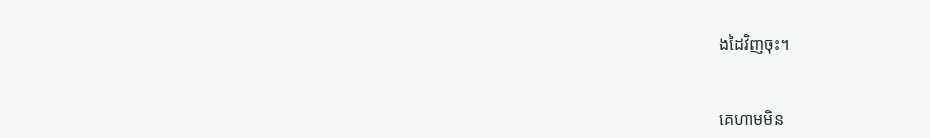ងដៃវិញចុះ។


គេហាមមិន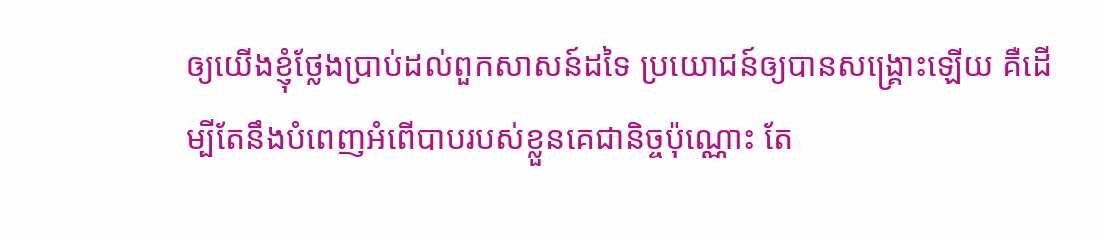ឲ្យយើងខ្ញុំថ្លែងប្រាប់ដល់ពួកសាសន៍ដទៃ ប្រយោជន៍ឲ្យបានសង្គ្រោះឡើយ គឺដើម្បីតែនឹងបំពេញអំពើបាបរបស់ខ្លួនគេជានិច្ចប៉ុណ្ណោះ តែ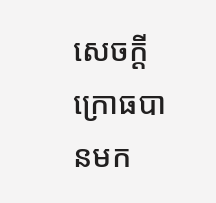សេចក្ដីក្រោធបានមក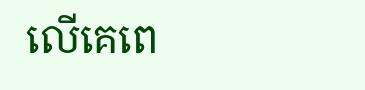លើគេពេ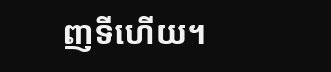ញទីហើយ។